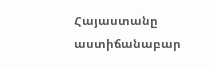Հայաստանը աստիճանաբար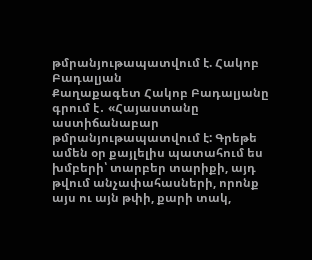թմրանյութապատվում է. Հակոբ Բադալյան
Քաղաքագետ Հակոբ Բադալյանը գրում է․ «Հայաստանը աստիճանաբար թմրանյութապատվում է: Գրեթե ամեն օր քայլելիս պատահում ես խմբերի՝ տարբեր տարիքի, այդ թվում անչափահասների, որոնք այս ու այն թփի, քարի տակ,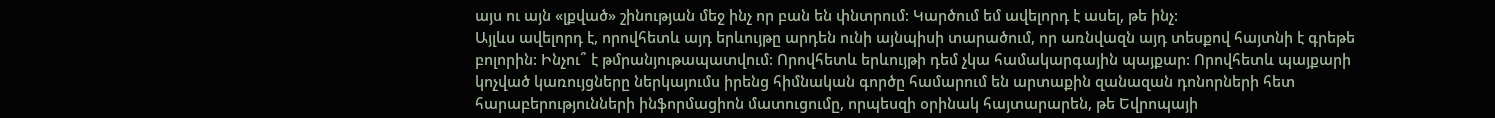այս ու այն «լքված» շինության մեջ ինչ որ բան են փնտրում: Կարծում եմ ավելորդ է ասել, թե ինչ:
Այլևս ավելորդ է, որովհետև այդ երևույթը արդեն ունի այնպիսի տարածում, որ առնվազն այդ տեսքով հայտնի է գրեթե բոլորին: Ինչու՞ է թմրանյութապատվում: Որովհետև երևույթի դեմ չկա համակարգային պայքար: Որովհետև պայքարի կոչված կառույցները ներկայումս իրենց հիմնական գործը համարում են արտաքին զանազան դոնորների հետ հարաբերությունների ինֆորմացիոն մատուցումը, որպեսզի օրինակ հայտարարեն, թե Եվրոպայի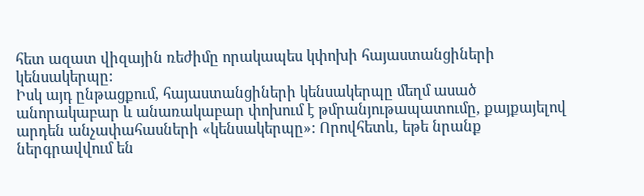հետ ազատ վիզային ռեժիմը որակապես կփոխի հայաստանցիների կենսակերպը:
Իսկ այդ ընթացքում, հայաստանցիների կենսակերպը մեղմ ասած անորակաբար և անառակաբար փոխում է թմրանյութապատումը, քայքայելով արդեն անչափահասների «կենսակերպը»: Որովհետև, եթե նրանք ներգրավվում են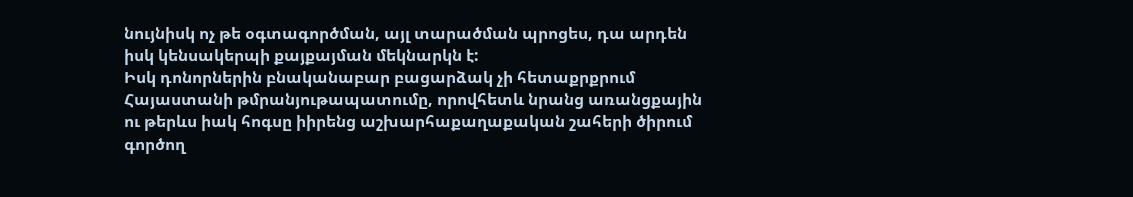նույնիսկ ոչ թե օգտագործման, այլ տարածման պրոցես, դա արդեն իսկ կենսակերպի քայքայման մեկնարկն է:
Իսկ դոնորներին բնականաբար բացարձակ չի հետաքրքրում Հայաստանի թմրանյութապատումը, որովհետև նրանց առանցքային ու թերևս իակ հոգսը իիրենց աշխարհաքաղաքական շահերի ծիրում գործող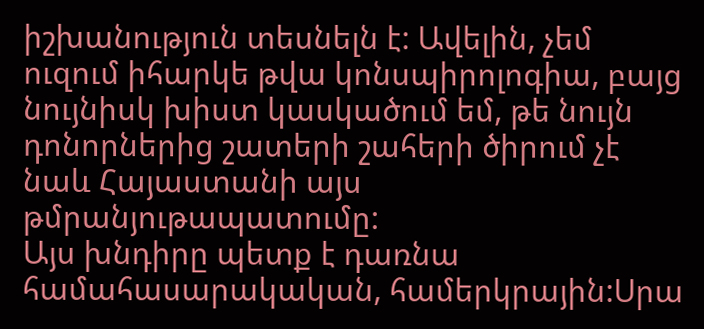իշխանություն տեսնելն է: Ավելին, չեմ ուզում իհարկե թվա կոնսպիրոլոգիա, բայց նույնիսկ խիստ կասկածում եմ, թե նույն դոնորներից շատերի շահերի ծիրում չէ նաև Հայաստանի այս թմրանյութապատումը:
Այս խնդիրը պետք է դառնա համահասարակական, համերկրային:Սրա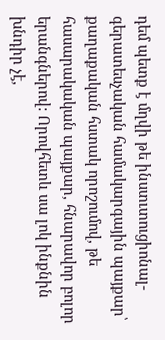դեմ պետք է մղվի թե ինստւտուցիոնալ-գերատեսչական համակարգային պայքար՝ քաղաքական հստակ որոշումով, թե հասարակական պայքար, հնարավոր բոլոր երանգներով: Որովհետև սա լոկ ինքնին խնդիր չէ,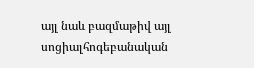այլ նաև բազմաթիվ այլ սոցիալհոգեբանական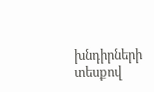խնդիրների տեսքով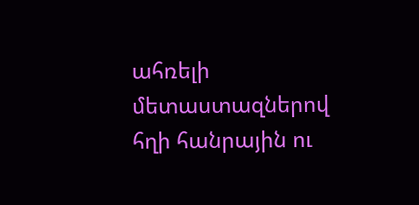ահռելի մետաստազներով հղի հանրային ու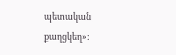պետական քաղցկեղ»: